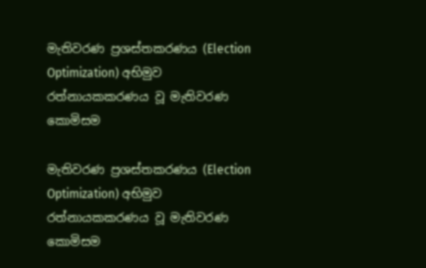මැතිවරණ ප්‍රශස්තකරණය (Election Optimization) අභිමුව රත්නායකකරණය වූ මැතිවරණ කොමිසම

මැතිවරණ ප්‍රශස්තකරණය (Election Optimization) අභිමුව රත්නායකකරණය වූ මැතිවරණ කොමිසම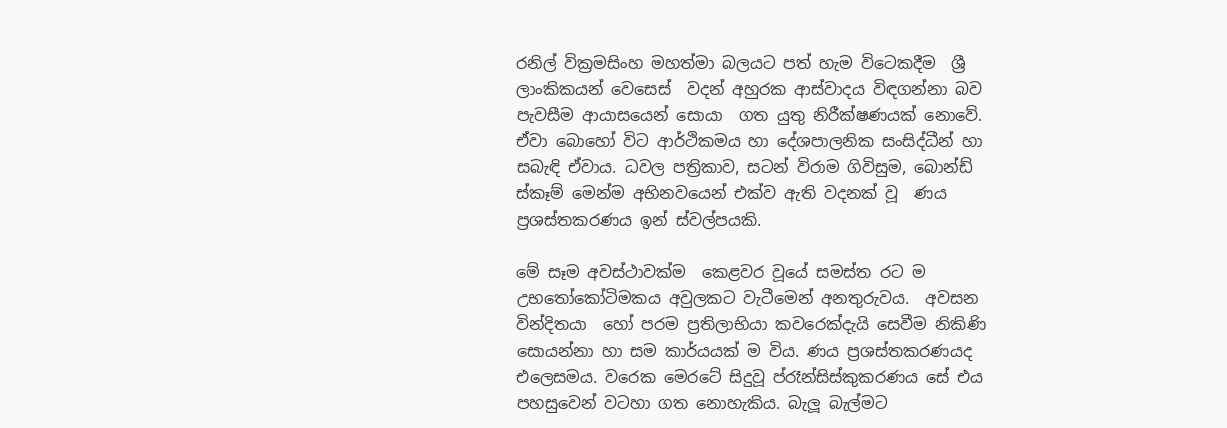රනිල් වික්‍රමසිංහ මහත්මා බලයට පත් හැම විටෙකදීම  ශ්‍රී ලාංකිකයන් වෙසෙස්  වදන් අහුරක ආස්වාදය විඳගන්නා බව පැවසීම ආයාසයෙන් සොයා  ගත යුතු නිරීක්ෂණයක් නොවේ.  ඒවා බොහෝ විට ආර්ථිකමය හා දේශපාලනික සංසිද්ධීන් හා සබැඳි ඒවාය. ධවල පත්‍රිකාව, සටන් විරාම ගිවිසුම, බොන්ඩ් ස්කෑම් මෙන්ම අභිනවයෙන් එක්ව ඇති වදනක් වූ  ණය ප්‍රශස්තකරණය ඉන් ස්වල්පයකි.

මේ සෑම අවස්ථාවක්ම  කෙළවර වූයේ සමස්ත රට ම උභතෝකෝටිමකය අවුලකට වැටීමෙන් අනතුරුවය.  අවසන වින්දිතයා  හෝ පරම ප්‍රතිලාභියා කවරෙක්දැයි සෙවීම නිකිණි සොයන්නා හා සම කාර්යයක් ම විය. ණය ප්‍රශස්තකරණයද එලෙසමය. වරෙක මෙරටේ සිදුවූ ප්රෑන්සිස්කුකරණය සේ එය පහසුවෙන් වටහා ගත නොහැකිය. බැලූ බැල්මට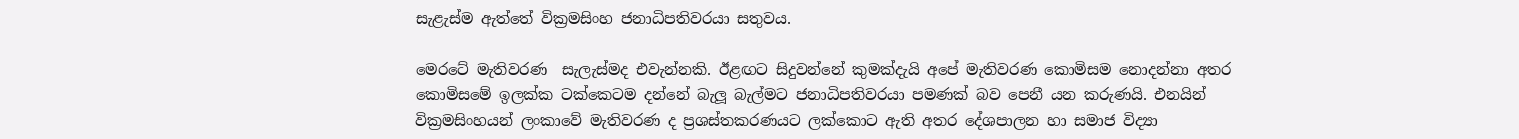සැළැස්ම ඇත්තේ වික්‍රමසිංහ ජනාධිපතිවරයා සතුවය.

මෙරටේ මැතිවරණ  සැලැස්මද එවැන්නකි. ඊළඟට සිදුවන්නේ කුමක්දැයි අපේ මැතිවරණ කොමිසම නොදන්නා අතර කොමිසමේ ඉලක්ක ටක්කෙටම දන්නේ බැලූ බැල්මට ජනාධිපතිවරයා පමණක් බව පෙනී යන කරුණයි. එනයින් වික්‍රමසිංහයන් ලංකාවේ මැතිවරණ ද ප්‍රශස්තකරණයට ලක්කොට ඇති අතර දේශපාලන හා සමාජ විද්‍යා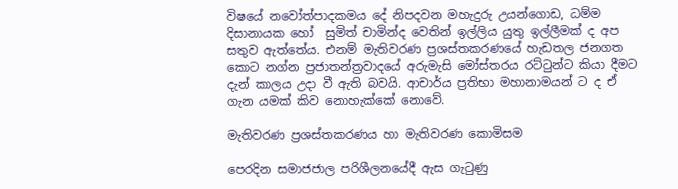විෂයේ නවෝත්පාදකමය දේ නිපදවන මහැදුරු උයන්ගොඩ, ධම්ම දිසානායක හෝ  සුමිත් චාමින්ද වෙතින් ඉල්ලිය යුතු ඉල්ලීමක් ද අප සතුව ඇත්තේය. එනම් මැතිවරණ ප්‍රශස්තකරණයේ හැඩතල ජනගත කොට නග්න ප්‍රජාතන්ත්‍රවාදයේ අරුමැසි මෝස්තරය රට්ටුන්ට කියා දීමට දැන් කාලය උදා වී ඇති බවයි. ආචාර්ය ප්‍රතිභා මහානාමයන් ට ද ඒ ගැන යමක් කිව නොහැක්කේ නොවේ.

මැතිවරණ ප්‍රශස්තකරණය හා මැතිවරණ කොමිසම

පෙරදින සමාජජාල පරිශීලනයේදී ඇස ගැටුණු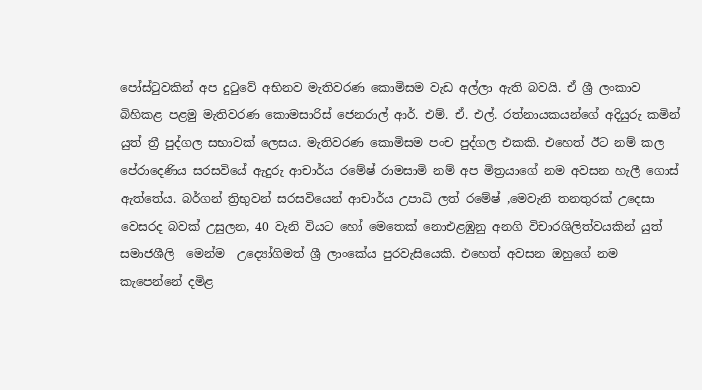පෝස්ටුවකින් අප දුටුවේ අභිනව මැතිවරණ කොමිසම වැඩ අල්ලා ඇති බවයි. ඒ ශ්‍රී ලංකාව බිහිකළ පළමු මැතිවරණ කොමසාරිස් ජෙනරාල් ආර්. එම්. ඒ. එල්. රත්නායකයන්ගේ අදියුරු කමින් යුත් ත්‍රී පුද්ගල සභාවක් ලෙසය. මැතිවරණ කොමිසම පංච පුද්ගල එකකි. එහෙත් ඊට නම් කල පේරාදෙණිය සරසවියේ ඇදුරු ආචාර්ය රමේෂ් රාමසාමි නම් අප මිත්‍රයාගේ නම අවසන හැලී ගොස් ඇත්තේය. බර්ගන් ත්‍රිභුවන් සරසවියෙන් ආචාර්ය උපාධි ලත් රමේෂ් ,මෙවැනි තනතුරක් උදෙසා වෙසරද බවක් උසුලන, 40 වැනි වියට හෝ මෙතෙක් නොඑළඹුනු අනගි විචාරශිලිත්වයකින් යුත් සමාජශීලි  මෙන්ම  උද්‍යෝගිමත් ශ්‍රී ලාංකේය පුරවැසියෙකි. එහෙත් අවසන ඔහුගේ නම කැපෙන්නේ දමිළ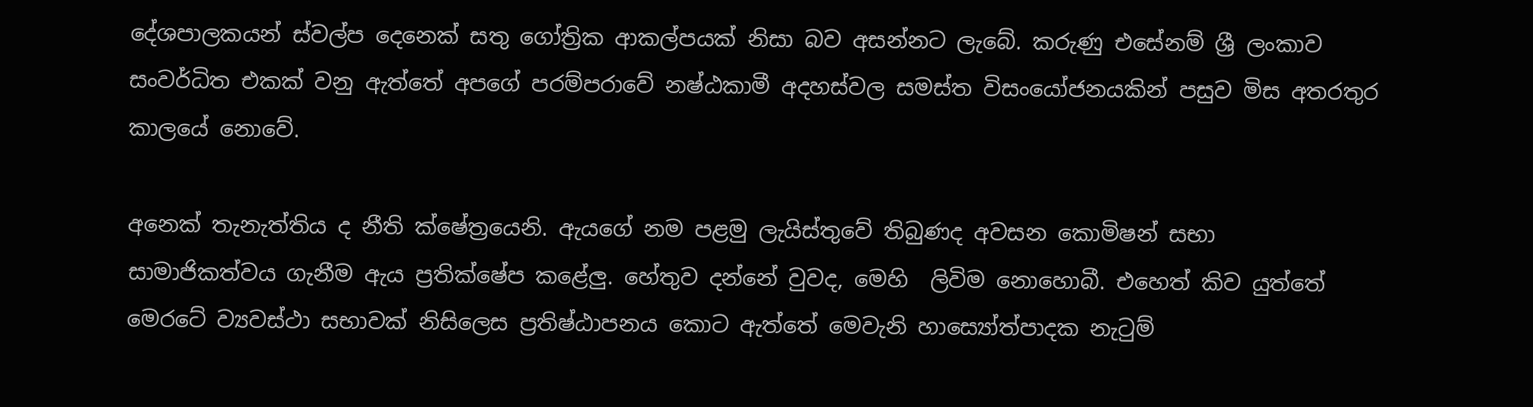දේශපාලකයන් ස්වල්ප දෙනෙක් සතු ගෝත්‍රික ආකල්පයක් නිසා බව අසන්නට ලැබේ. කරුණු එසේනම් ශ්‍රී ලංකාව සංවර්ධිත එකක් වනු ඇත්තේ අපගේ පරම්පරාවේ නෂ්ඨකාමී අදහස්වල සමස්ත විසංයෝජනයකින් පසුව මිස අතරතුර කාලයේ නොවේ.

අනෙක් තැනැත්තිය ද නීති ක්ෂේත්‍රයෙනි. ඇයගේ නම පළමු ලැයිස්තුවේ තිබුණද අවසන කොමිෂන් සභා  සාමාජිකත්වය ගැනීම ඇය ප්‍රතික්ෂේප කළේලු. හේතුව දන්නේ වුවද, මෙහි  ලිවිම නොහොබී. එහෙත් කිව යුත්තේ මෙරටේ ව්‍යවස්ථා සභාවක් නිසිලෙස ප්‍රතිෂ්ඨාපනය කොට ඇත්තේ මෙවැනි හාස්‍යෝත්පාදක නැටුම්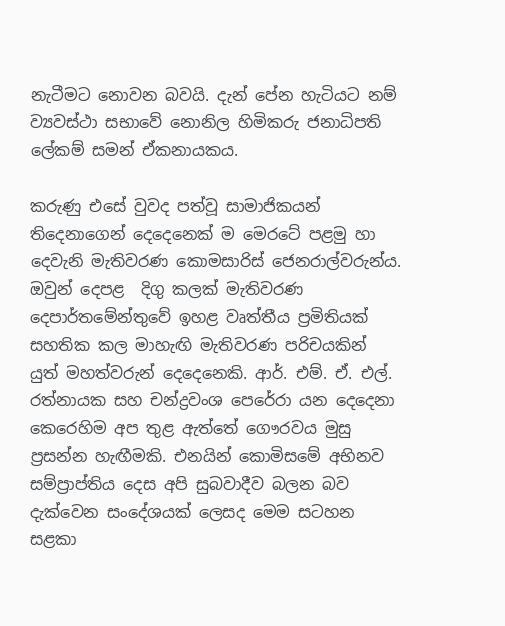නැටීමට නොවන බවයි. දැන් පේන හැටියට නම් ව්‍යවස්ථා සභාවේ නොනිල හිමිකරු ජනාධිපති ලේකම් සමන් ඒකනායකය.

කරුණු එසේ වුවද පත්වූ සාමාජිකයන් තිදෙනාගෙන් දෙදෙනෙක් ම මෙරටේ පළමු හා දෙවැනි මැතිවරණ කොමසාරිස් ජෙනරාල්වරුන්ය. ඔවුන් දෙපළ  දිගු කලක් මැතිවරණ දෙපාර්තමේන්තුවේ ඉහළ වෘත්තීය ප්‍රමිතියක් සහතික කල මාහැඟි මැතිවරණ පරිචයකින් යුත් මහත්වරුන් දෙදෙනෙකි. ආර්. එම්. ඒ. එල්. රත්නායක සහ චන්ද්‍රවංශ පෙරේරා යන දෙදෙනා කෙරෙහිම අප තුළ ඇත්තේ ගෞරවය මුසු ප්‍රසන්න හැඟීමකි. එනයින් කොමිසමේ අභිනව සම්ප්‍රාප්තිය දෙස අපි සුබවාදීව බලන බව දැක්වෙන සංදේශයක් ලෙසද මෙම සටහන සළකා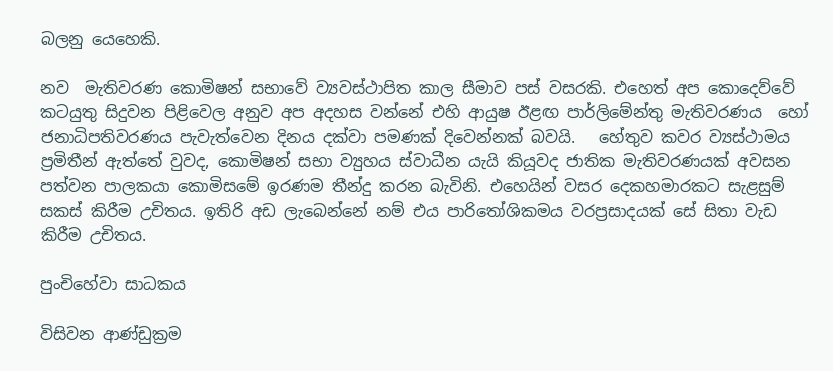බලනු යෙහෙකි.

නව  මැතිවරණ කොමිෂන් සභාවේ ව්‍යවස්ථාපිත කාල සීමාව පස් වසරකි. එහෙත් අප කොදෙව්වේ කටයුතු සිදුවන පිළිවෙල අනුව අප අදහස වන්නේ එහි ආයුෂ ඊළඟ පාර්ලිමේන්තු මැතිවරණය  හෝ ජනාධිපතිවරණය පැවැත්වෙන දිනය දක්වා පමණක් දිවෙන්නක් බවයි.   හේතුව කවර ව්‍යස්ථාමය ප්‍රමිතීන් ඇත්තේ වුවද, කොමිෂන් සභා ව්‍යුහය ස්වාධීන යැයි කියූවද ජාතික මැතිවරණයක් අවසන පත්වන පාලකයා කොමිසමේ ඉරණම තීන්දු කරන බැවිනි. එහෙයින් වසර දෙකහමාරකට සැළසුම් සකස් කිරීම උචිතය. ඉතිරි අඩ ලැබෙන්නේ නම් එය පාරිතෝශිකමය වරප්‍රසාදයක් සේ සිතා වැඩ කිරීම උචිතය.

පුංචිහේවා සාධකය

විසිවන ආණ්ඩුක්‍රම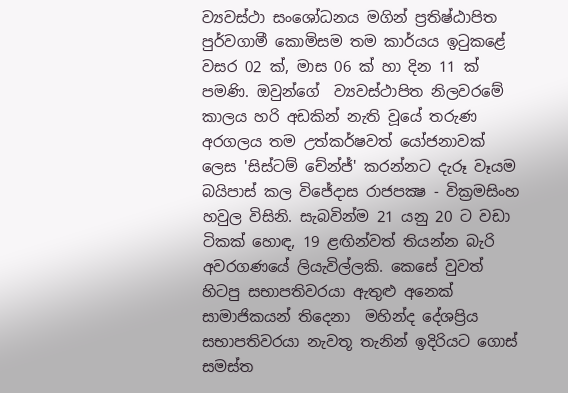ව්‍යවස්ථා සංශෝධනය මගින් ප්‍රතිෂ්ඨාපිත පුර්වගාමී කොමිසම තම කාර්යය ඉටුකළේ වසර 02 ක්, මාස 06 ක් හා දින 11 ක් පමණි. ඔවුන්ගේ  ව්‍යවස්ථාපිත නිලවරමේ කාලය හරි අඩකින් නැති වූයේ තරුණ අරගලය තම උත්කර්ෂවත් යෝජනාවක් ලෙස 'සිස්ටම් චේන්ජ්' කරන්නට දැරූ වෑයම බයිපාස් කල විජේදාස රාජපක්‍ෂ - වික්‍රමසිංහ හවුල විසිනි. සැබවින්ම 21 යනු 20 ට වඩා ටිකක් හොඳ, 19 ළඟින්වත් තියන්න බැරි අවරගණයේ ලියැවිල්ලකි. කෙසේ වුවත් හිටපු සභාපතිවරයා ඇතුළු අනෙක් සාමාජිකයන් තිදෙනා  මහින්ද දේශප්‍රිය සභාපතිවරයා නැවතූ තැනින් ඉදිරියට ගොස්  සමස්ත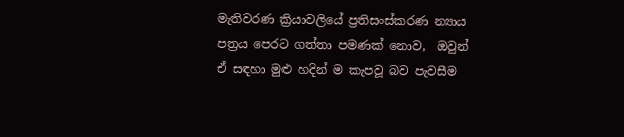මැතිවරණ ක්‍රියාවලියේ ප්‍රතිසංස්කරණ න්‍යාය පත්‍රය පෙරට ගත්තා පමණක් නොව,  ඔවුන් ඒ සඳහා මුළු හදින් ම කැපවූ බව පැවසීම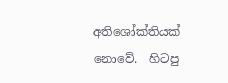අතිශෝක්තියක් නොවේ.  හිටපු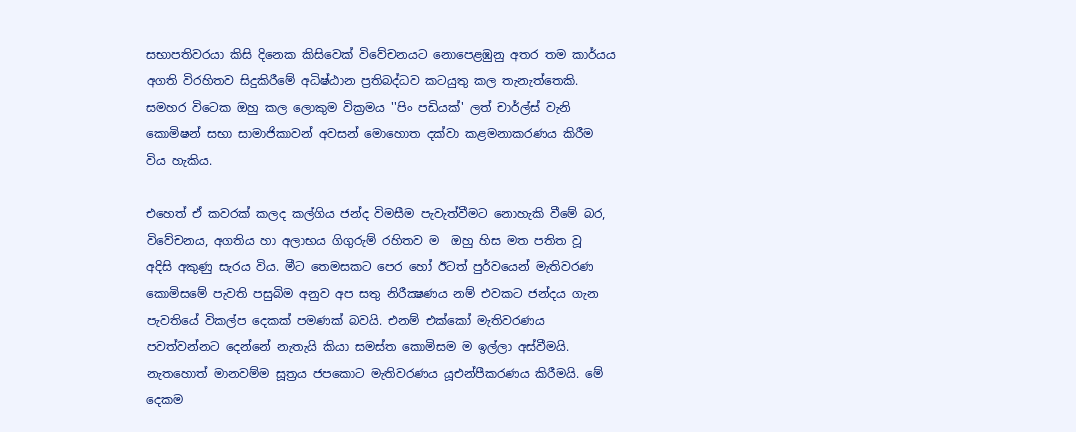සභාපතිවරයා කිසි දිනෙක කිසිවෙක් විවේචනයට නොපෙළඹුනු අතර තම කාර්යය අගති විරහිතව සිදුකිරීමේ අධිෂ්ඨාන ප්‍රතිබද්ධව කටයුතු කල තැනැත්තෙකි. සමහර විටෙක ඔහු කල ලොකුම වික්‍රමය ''පිං පඩියක්' ලත් චාර්ල්ස් වැනි කොමිෂන් සභා සාමාජිකාවන් අවසන් මොහොත දක්වා කළමනාකරණය කිරීම විය හැකිය.

එහෙත් ඒ කවරක් කලද කල්ගිය ජන්ද විමසීම පැවැත්වීමට නොහැකි වීමේ බර, විවේචනය, අගතිය හා අලාභය ගිගුරුම් රහිතව ම  ඔහු හිස මත පතිත වූ  අදිසි අකුණු සැරය විය. මීට තෙමසකට පෙර හෝ ඊටත් පුර්වයෙන් මැතිවරණ කොමිසමේ පැවති පසුබිම අනුව අප සතු නිරීක්‍ෂණය නම් එවකට ජන්දය ගැන පැවතියේ විකල්ප දෙකක් පමණක් බවයි. එනම් එක්කෝ මැතිවරණය පවත්වන්නට දෙන්නේ නැතැයි කියා සමස්ත කොමිසම ම ඉල්ලා අස්වීමයි. නැතහොත් මානවම්ම සූත්‍රය ජපකොට මැතිවරණය යූඑන්පීකරණය කිරීමයි. මේ දෙකම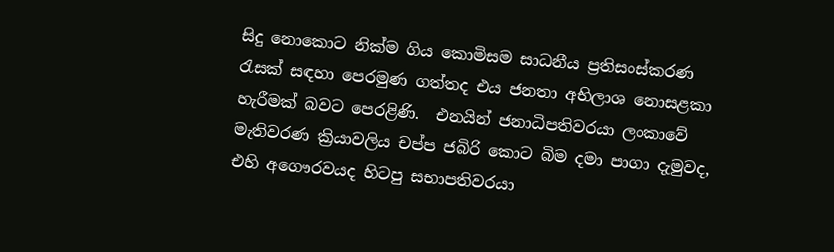සිදු නොකොට නික්ම ගිය කොමිසම සාධනීය ප්‍රතිසංස්කරණ රැසක් සඳහා පෙරමුණ ගත්තද එය ජනතා අභිලාශ නොසළකා හැරීමක් බවට පෙරළිණි.  එනයින් ජනාධිපතිවරයා ලංකාවේ මැතිවරණ ක්‍රියාවලිය චප්ප ජබිරි කොට බිම දමා පාගා දැමුවද, එහි අගෞරවයද හිටපු සභාපතිවරයා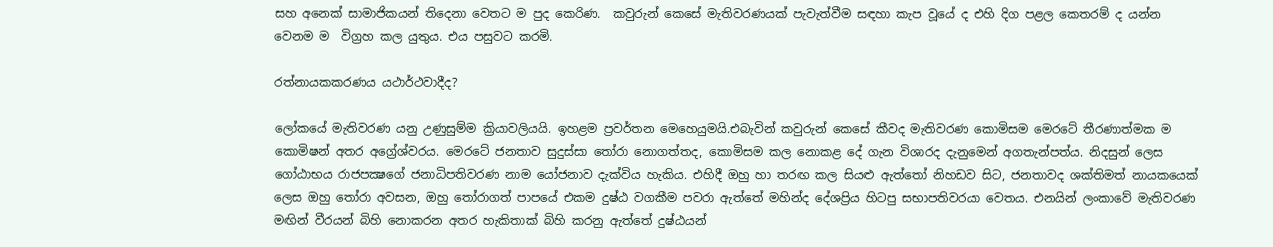සහ අනෙක් සාමාජිකයන් තිදෙනා වෙතට ම පුද කෙරිණ.  කවුරුන් කෙසේ මැතිවරණයක් පැවැත්වීම සඳහා කැප වූයේ ද එහි දිග පළල කෙතරම් ද යන්න වෙනම ම  විග්‍රහ කල යුතුය. එය පසුවට කරමි.

රත්නායකකරණය යථාර්ථවාදීද?

ලෝකයේ මැතිවරණ යනු උණුසුම්ම ක්‍රියාවලියයි. ඉහළම ප්‍රවර්තන මෙහෙයුමයි.එබැවින් කවුරුන් කෙසේ කීවද මැතිවරණ කොමිසම මෙරටේ තීරණාත්මක ම කොමිෂන් අතර අග්‍රේශ්වරය. මෙරටේ ජනතාව සුදුස්සා තෝරා නොගත්තද, කොමිසම කල නොකළ දේ ගැන විශාරද දැනුමෙන් අගතැන්පත්ය. නිදසුන් ලෙස ගෝඨාභය රාජපක්‍ෂගේ ජනාධිපතිවරණ නාම යෝජනාව දැක්විය හැකිය. එහිදී ඔහු හා තරඟ කල සියළු ඇත්තෝ නිහඩව සිට, ජනතාවද ශක්තිමත් නායකයෙක් ලෙස ඔහු තෝරා අවසන, ඔහු තෝරාගත් පාපයේ එකම දුෂ්ඨ වගකීම පවරා ඇත්තේ මහින්ද දේශප්‍රිය හිටපු සභාපතිවරයා වෙතය. එනයින් ලංකාවේ මැතිවරණ මඟින් වීරයන් බිහි නොකරන අතර හැකිතාක් බිහි කරනු ඇත්තේ දුෂ්ඨයන්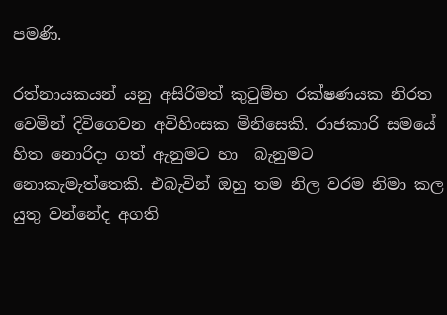පමණි.

රත්නායකයන් යනු අසිරිමත් කුටුම්භ රක්ෂණයක නිරත වෙමින් දිවිගෙවන අවිහිංසක මිනිසෙකි. රාජකාරි සමයේ හිත නොරිදා ගත් ඇනුමට හා  බැනුමට නොකැමැත්තෙකි. එබැවින් ඔහු තම නිල වරම නිමා කල යුතු වන්නේද අගති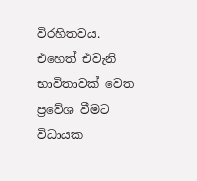විරහිතවය. එහෙත් එවැනි භාවිතාවක් වෙත ප්‍රවේශ වීමට විධායක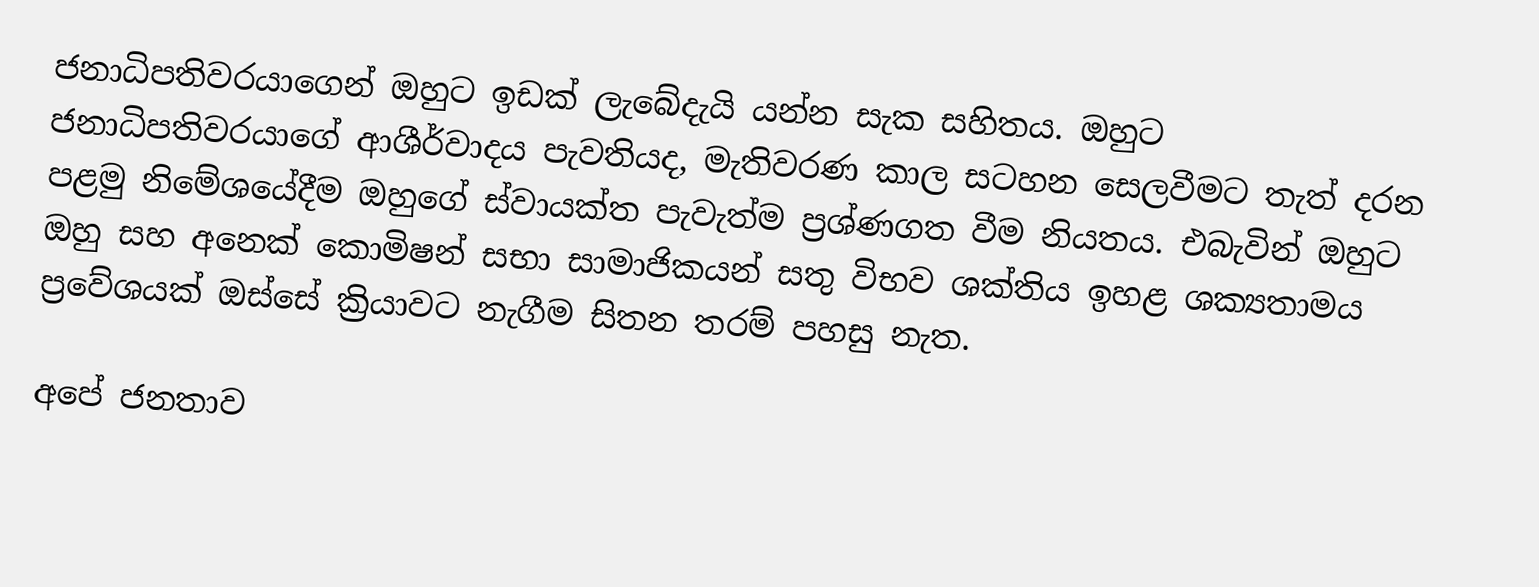ජනාධිපතිවරයාගෙන් ඔහුට ඉඩක් ලැබේදැයි යන්න සැක සහිතය. ඔහුට ජනාධිපතිවරයාගේ ආශීර්වාදය පැවතියද, මැතිවරණ කාල සටහන සෙලවීමට තැත් දරන පළමු නිමේශයේදීම ඔහුගේ ස්වායක්ත පැවැත්ම ප්‍රශ්ණගත වීම නියතය. එබැවින් ඔහුට ඔහු සහ අනෙක් කොමිෂන් සභා සාමාජිකයන් සතු විභව ශක්තිය ඉහළ ශක්‍යතාමය ප්‍රවේශයක් ඔස්සේ ක්‍රියාවට නැගීම සිතන තරම් පහසු නැත.

අපේ ජනතාව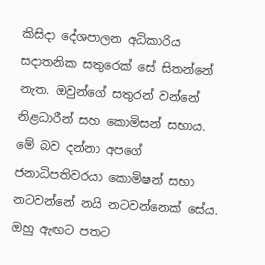කිසිදා දේශපාලන අධිකාරිය සදාතනික සතුරෙක් සේ සිතන්නේ නැත. ඔවුන්ගේ සතුරන් වන්නේ නිළධාරීන් සහ කොමිසන් සභාය. මේ බව දන්නා අපගේ ජනාධිපතිවරයා කොමිෂන් සභා නටවන්නේ නයි නටවන්නෙක් සේය. ඔහු ඇඟට පතට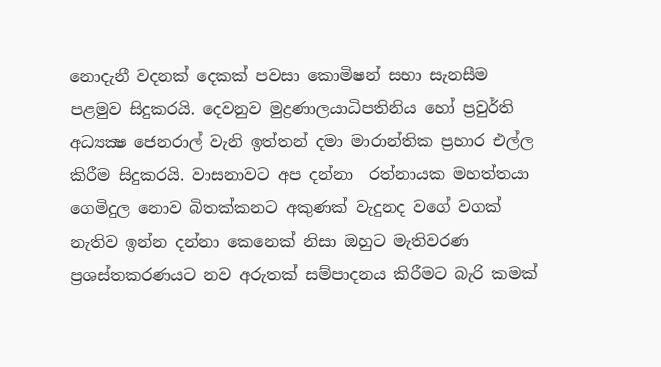නොදැනී වදනක් දෙකක් පවසා කොමිෂන් සභා සැනසීම පළමුව සිදුකරයි. දෙවනුව මුද්‍රණාලයාධිපතිනිය හෝ ප්‍රවුර්ති අධ්‍යක්‍ෂ ජෙනරාල් වැනි ඉත්තන් දමා මාරාන්තික ප්‍රහාර එල්ල කිරීම සිදුකරයි. වාසනාවට අප දන්නා  රත්නායක මහත්තයා ගෙමිදුල නොව බිතක්කනට අකුණක් වැදුනද වගේ වගක් නැතිව ඉන්න දන්නා කෙනෙක් නිසා ඔහුට මැතිවරණ ප්‍රශස්තකරණයට නව අරුතක් සම්පාදනය කිරීමට බැරි කමක්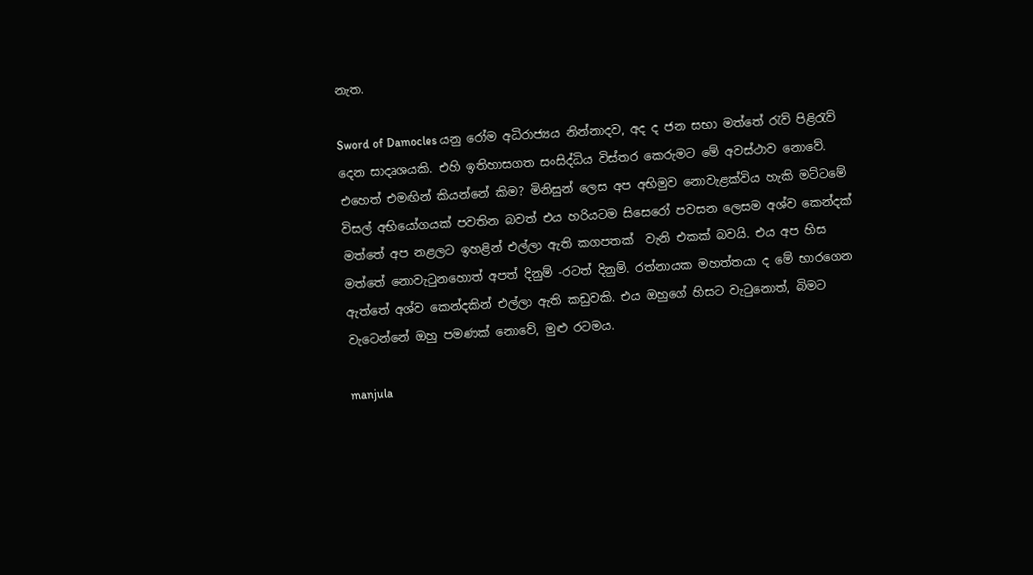නැත.

Sword of Damocles යනු රෝම අධිරාජ්‍යය නින්නාදව, අද ද ජන සභා මත්තේ රැව් පිළිරැව් දෙන සාදෘශයකි. එහි ඉතිහාසගත සංසිද්ධිය විස්තර කෙරුමට මේ අවස්ථාව නොවේ. එහෙත් එමඟින් කියන්නේ කිම? මිනිසුන් ලෙස අප අභිමුව නොවැළක්විය හැකි මට්ටමේ විසල් අභියෝගයක් පවතින බවත් එය හරියටම සිසෙරෝ පවසන ලෙසම අශ්ව කෙන්දක් මත්තේ අප නළලට ඉහළින් එල්ලා ඇති කගපතක්  වැනි එකක් බවයි. එය අප හිස මත්තේ නොවැටුනහොත් අපත් දිනුම් -රටත් දිනුම්. රත්නායක මහත්තයා ද මේ භාරගෙන ඇත්තේ අශ්ව කෙන්දකින් එල්ලා ඇති කඩුවකි. එය ඔහුගේ හිසට වැටුනොත්, බිමට වැටෙන්නේ ඔහු පමණක් නොවේ, මුළු රටමය.

manjula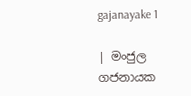gajanayake 1

| මංජුල ගජනායක